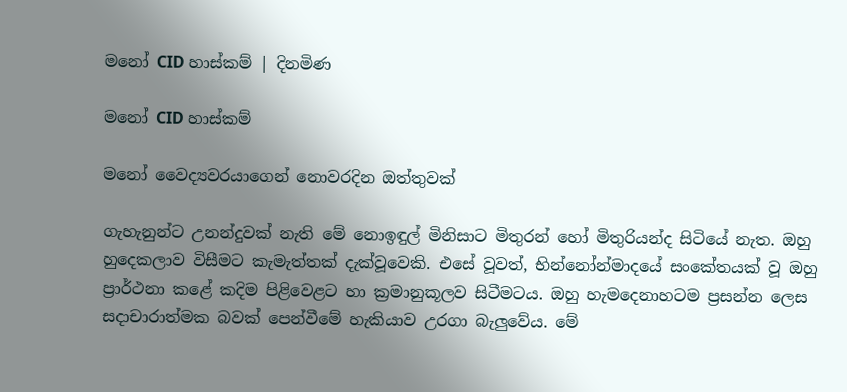මනෝ CID හාස්කම් | දිනමිණ

මනෝ CID හාස්කම්

මනෝ වෛද්‍යවරයාගෙන් නොවරදින ඔත්තුවක්

ගැහැනුන්ට උනන්දුවක් නැති මේ නොඉඳුල් මිනිසාට මිතුරන් හෝ මිතුරියන්ද සිටියේ නැත. ඔහු හුදෙකලාව විසීමට කැමැත්තක් දැක්වූවෙකි. එසේ වූවත්, භින්නෝන්මා‍දයේ සංකේතයක් වූ ඔහු ප්‍රාර්ථනා කළේ කදිම පිළිවෙළට හා ක්‍රමානුකූලව සිටීමටය. ඔහු හැමදෙනාහටම ප්‍රසන්න ලෙස සදාචාරාත්මක බවක් පෙන්වීමේ හැකියාව උරගා බැලුවේය. මේ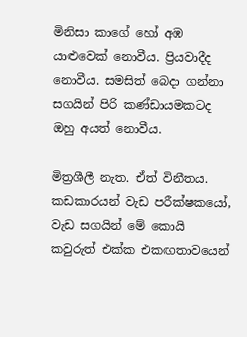මිනිසා කාගේ හෝ අඹ යාළුවෙක් නොවීය. ප්‍රියවාදීද නොවීය. සමසිත් බෙදා ගන්නා සගයින් පිරි කණ්ඩායමකටද ඔහු අයත් නොවීය.

මිත්‍රශීලී නැත. ඒත් විනීතය. කඩකාරයන් වැඩ පරීක්ෂකයෝ, වැඩ සගයින් මේ කොයි කවුරුත් එක්ක එකඟතාවයෙන්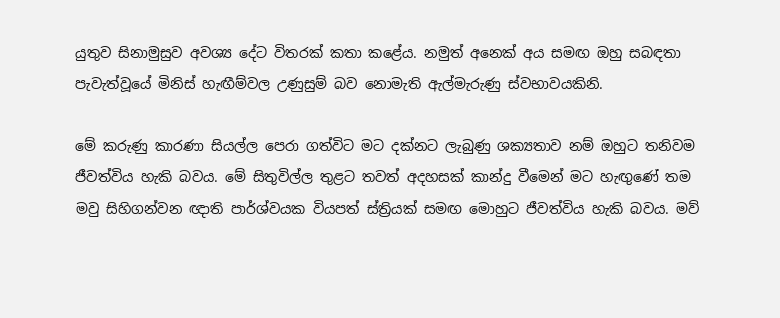යුතුව සිනාමුසුව අවශ්‍ය දේට විතරක් කතා කළේය. නමුත් අනෙක් අය සමඟ ඔහු සබඳතා පැවැත්වූයේ මිනිස් හැඟීම්වල උණුසුම් බව නොමැති ඇල්මැරුණු ස්වභාවයකිනි.

මේ කරුණු කාරණා සියල්ල පෙරා ගත්විට මට දක්නට ලැබුණු ශක්‍යතාව නම් ඔහුට තනිවම ජීවත්විය හැකි බවය. මේ සිතුවිල්ල තුළට තවත් අදහසක් කාන්දු වීමෙන් මට හැඟුණේ තම මවු සිහිගන්වන ඥාති පාර්ශ්වයක වියපත් ස්ත්‍රියක් සමඟ මොහුට ජීවත්විය හැකි බවය. මව්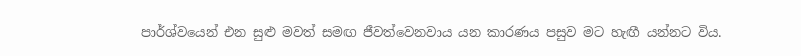පාර්ශ්වයෙන් එන සුළු මවත් සමඟ ජීවත්වෙනවාය යන කාරණය පසුව මට හැඟී යන්නට විය.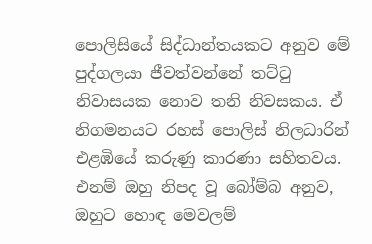පොලිසියේ සිද්ධාන්තයකට අනුව මේ පුද්ගලයා ජීවත්වන්නේ තට්ටු නිවාසයක නොව තනි නිවසකය. ඒ නිගමනයට රහස් පොලිස් නිලධාරින් එළඹියේ කරුණු කාරණා සහිතවය. එනම් ඔහු නිපද වූ බෝම්බ අනුව, ඔහුට හොඳ මෙවලම්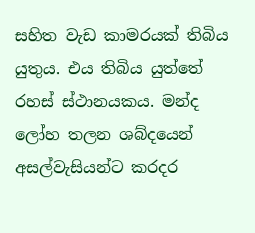සහිත වැඩ කාමරයක් තිබිය යුතුය. එය තිබිය යුත්තේ රහස් ස්ථානයකය. මන්ද ලෝහ තලන ශබ්දයෙන් අසල්වැසියන්ට කරදර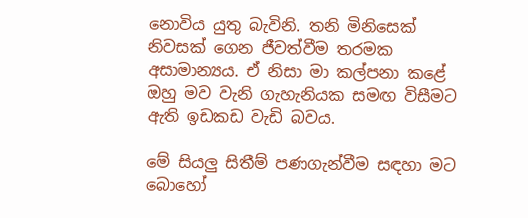නොවිය යුතු බැවිනි. තනි මිනිසෙක් නිවසක් ගෙන ජීවත්වීම තරමක අසාමාන්‍යය. ඒ නිසා මා කල්පනා කළේ ඔහු මව වැනි ගැහැනියක සමඟ විසීමට ඇති ඉඩකඩ වැඩි බවය.

මේ සියලු සිතීම් පණගැන්වීම සඳහා මට බොහෝ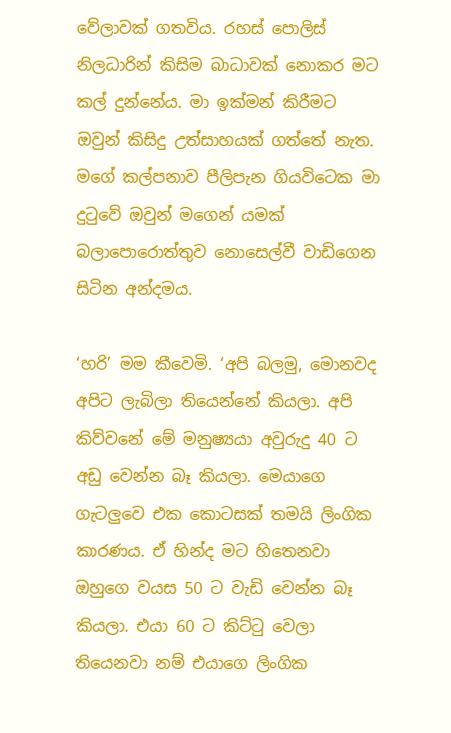වේලාවක් ගතවිය. රහස් පොලිස් නිලධාරින් කිසිම බාධාවක් නොකර මට කල් දුන්නේය. මා ඉක්මන් කිරීමට ඔවුන් කිසිදු උත්සාහයක් ගත්තේ නැත. මගේ කල්පනාව පීලිපැන ගියවිටෙක මා දුටුවේ ඔවුන් මගෙන් යමක් බලාපොරොත්තුව නොසෙල්වී වාඩිගෙන සිටින අන්දමය.

‘හරි’ මම කීවෙමි. ‘අපි බලමු, මොනවද අපිට ලැබිලා තියෙන්නේ කියලා. අපි කිව්වනේ මේ මනුෂ්‍යයා අවුරුදු 40 ට අඩු වෙන්න බෑ කියලා. මෙයාගෙ ගැටලු‍වෙ එක කොටසක් තමයි ලිංගික කාරණය. ඒ හින්ද මට හිතෙනවා ඔහුගෙ වයස 50 ට වැඩි වෙන්න බෑ කියලා. එයා 60 ට කිට්ටු වෙලා තියෙනවා නම් එයාගෙ ලිංගික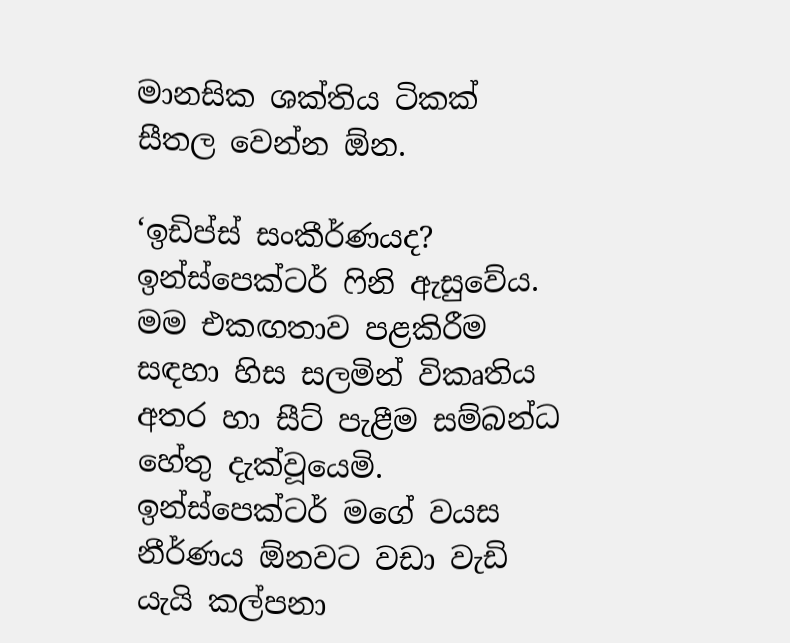මානසික ශක්තිය ටිකක් සීතල වෙන්න ඕන.

‘ඉඩිප්ස් සංකීර්ණයද? ඉන්ස්පෙක්ටර් ෆිනි ඇසුවේය. මම එකඟතාව පළකිරීම සඳහා හිස සලමින් විකෘතිය අතර හා සීට් පැළීම සම්බන්ධ හේතු දැක්වූයෙමි. ඉන්ස්පෙක්ටර් මගේ වයස නීර්ණය ඕනවට වඩා වැඩි යැයි කල්පනා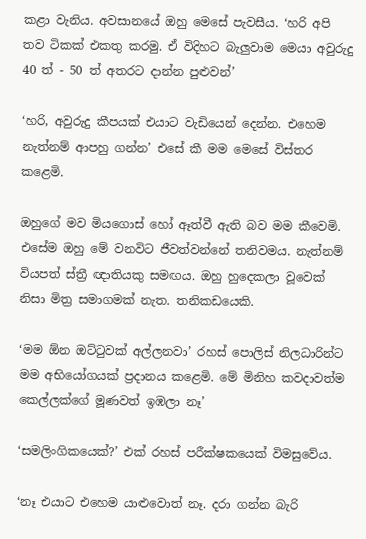කළා වැනිය. අවසානයේ ඔහු මෙසේ පැවසීය. ‘හරි අපි තව ටිකක් එකතු කරමු. ඒ විදිහට බැලුවාම මෙයා අවුරුදු 40 ත් - 50 ත් අතරට දාන්න පුළුවන්’

‘හරි, අවුරුදු කීපයක් එයාට වැඩියෙන් දෙන්න. එහෙම නැත්නම් ආපහු ගන්න’ එසේ කී මම මෙසේ විස්තර කළෙමි.

ඔහුගේ මව මියගොස් හෝ ඈත්වී ඇති බව මම කීවෙමි. එසේම ඔහු මේ වනවිට ජීවත්වන්නේ තනිවමය. නැත්නම් වියපත් ස්ත්‍රී ඥාතියකු සමඟය. ඔහු හුදෙකලා වූවෙක් නිසා මිත්‍ර සමාගමක් නැත. තනිකඩයෙකි.

‘මම ඕන ඔට්ටුවක් අල්ලනවා’ රහස් පොලිස් නිලධාරින්ට මම අභියෝගයක් ප්‍රදානය කළෙමි. මේ මිනිහ කවදාවත්ම කෙල්ලක්ගේ මූණවත් ඉඹලා නෑ’

‘සමලිංගිකයෙක්?’ එක් රහස් පරීක්ෂකයෙක් විමසුවේය.

‘නෑ එයාට එහෙම යාළුවොත් නෑ. දරා ගන්න බැරි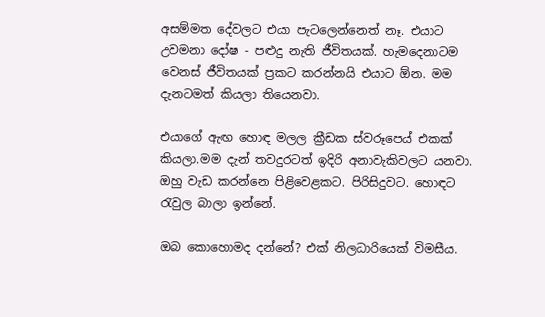අසම්මත දේවලට එයා පැටලෙන්නෙත් නෑ. එයාට උවමනා දෝෂ - පළුදු නැති ජීවිතයක්. හැමදෙනාටම වෙනස් ජීවිතයක් ප්‍රකට කරන්නයි එයාට ඕන. මම දැනටමත් කියලා තියෙනවා.

එයාගේ ඇඟ හොඳ මලල ක්‍රීඩක ස්වරූප‍ෙය් එකක් කියලා.මම දැන් තවදුරටත් ඉදිරි අනාවැකිවලට යනවා. ඔහු වැඩ කරන්නෙ පිළිවෙළකට. පිරිසිදුවට. හොඳට රැවුල බාලා ඉන්නේ.

ඔබ කොහොමද දන්නේ? එක් නිලධාරියෙක් විමසීය.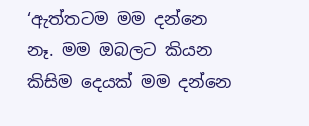‘ඇත්තටම මම දන්නෙ නෑ. මම ඔබලට කියන කිසිම දෙයක් මම දන්නෙ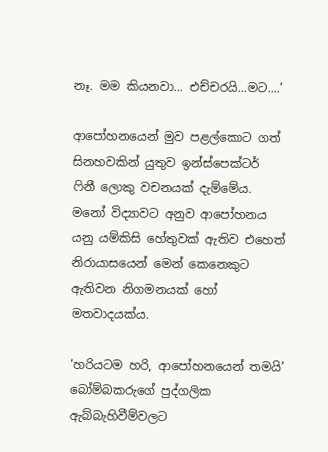නෑ. මම කියනවා... එච්චරයි...මට....’

ආපෝහනයෙන් මුව පළල්කොට ගත් සිනහවකින් යුතුව ඉන්ස්පෙක්ටර් ෆිනී ලොකු වචනයක් දැම්මේය. මනෝ විද්‍යාවට අනුව ආපෝහනය යනු යම්කිසි හේතුවක් ඇතිව එහෙත් නිරායාසයෙන් මෙන් කෙනෙකුට ඇතිවන නිගමනයක් හෝ මතවාදයක්ය.

‘හරියටම හරි, ආපෝහනයෙන් තමයි’ බෝම්බකරුගේ පුද්ගලික ඇබ්බැහිවීම්වලට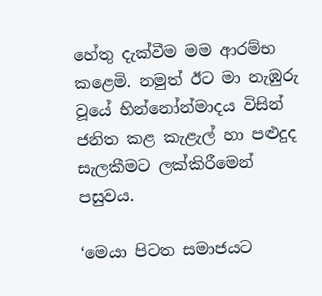හේතු දැක්වීම මම ආරම්භ කළෙමි. නමුත් ඊට මා නැඹුරු වූයේ භින්නෝන්මාදය විසින් ජනිත කළ කැළැල් හා පළුදුද සැලකීමට ලක්කිරීමෙන් පසුවය.

‘මෙයා පිටත සමාජයට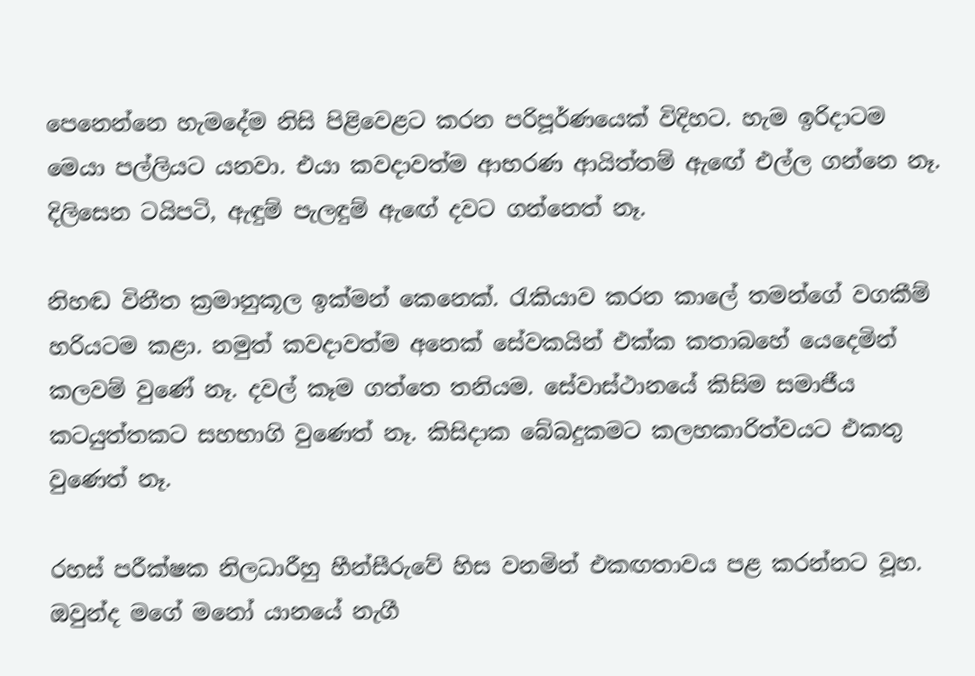පෙනෙන්නෙ හැමදේම නිසි පිළිවෙළට කරන පරිපූර්ණයෙක් විදිහට. හැම ඉරිදාටම මෙයා පල්ලියට යනවා. එයා කවදාවත්ම ආභරණ ආයිත්තම් ඇ‍ඟේ එල්ල ගන්නෙ නෑ. දිලිසෙන ටයිපටි, ඇඳුම් පැලඳුම් ඇ‍ඟේ දවට ගන්නෙත් නෑ.

නිහඬ විනීත ක්‍රමානුකූල ඉක්මන් කෙනෙක්. රැකියාව කරන කාලේ තමන්ගේ වගකීම් හරියටම කළා. නමුත් කවදාවත්ම අනෙක් සේවකයින් එක්ක කතාබහේ යෙදෙමින් කලවම් වුණේ නෑ. දවල් කෑම ගත්තෙ තනියම. සේවාස්ථානයේ කිසිම සමාජීය කටයුත්තකට සහභාගි වුණෙත් නෑ. කිසිදාක බේබදුකමට කලහකාරිත්වයට එකතු වුණෙත් නෑ.

රහස් පරීක්ෂක නිලධාරීහු හීන්සීරුවේ හිස වනමින් එකඟතාවය පළ කරන්නට වූහ. ඔවුන්ද මගේ මනෝ යානයේ නැගී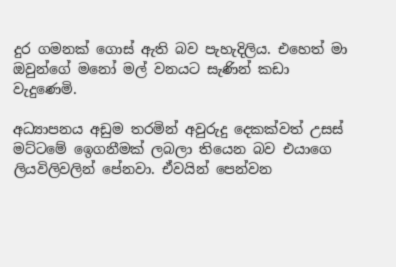දුර ගමනක් ගොස් ඇති බව පැහැදිලිය. එහෙත් මා ඔවුන්ගේ මනෝ මල් වනයට සැණින් කඩා වැදුණෙමි.

අධ්‍යාපනය අඩුම තරමින් අවුරුදු දෙකක්වත් උසස් මට්ටමේ ඉ‍ෙගනීමක් ලබලා තියෙන බව එයාගෙ ලියවිලිවලින් පේනවා. ඒවයින් පෙන්වන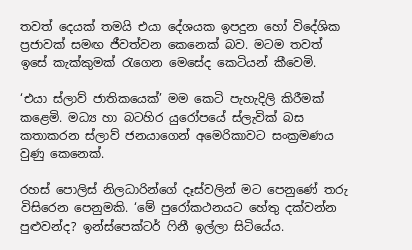තවත් දෙයක් තමයි එයා දේශයක ඉපදුන හෝ විදේශික ප්‍රජාවක් සමඟ ජීවත්වන කෙනෙක් බව. මටම තවත් ඉසේ කැක්කුමක් රැගෙන මෙසේද කෙටියන් කීවෙමි.

‘එයා ස්ලාව් ජාතිකයෙක්’ මම කෙටි පැහැදිලි කිරීමක් කළෙමි. මධ්‍ය හා බටහිර යුරෝපයේ ස්ලැවික් බස කතාකරන ස්ලාව් ජනයාගෙන් අමෙරිකාවට සංක්‍රමණය වුණු කෙනෙක්.

රහස් පොලිස් නිලධාරින්ගේ දෑස්වලින් මට පෙනුණේ තරු විසිරෙන පෙනුමකි. ‘මේ පුරෝකථනයට හේතු දක්වන්න පුළුවන්ද? ඉන්ස්පෙක්ටර් ෆිනී ඉල්ලා සිටියේය.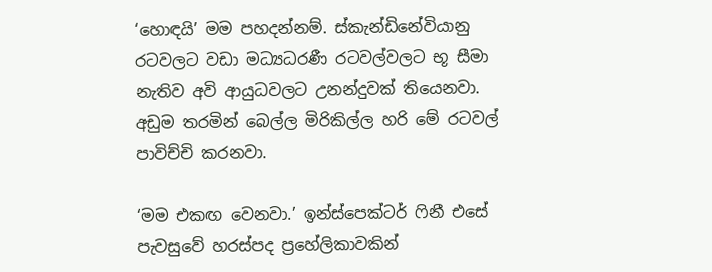‘හොඳයි’ මම පහදන්නම්. ස්කැන්ඩිනේවියානු රටවලට වඩා මධ්‍යධරණී රටවල්වලට භූ සීමා නැතිව අවි ආයුධවලට උනන්දුවක් තියෙනවා. අඩුම තරමින් බෙල්ල මිරිකිල්ල හරි මේ රටවල් පාවිච්චි කරනවා.

‘මම එකඟ වෙනවා.’ ඉන්ස්පෙක්ටර් ෆිනී එසේ පැවසුවේ හරස්පද ප්‍රහේලිකාවකින්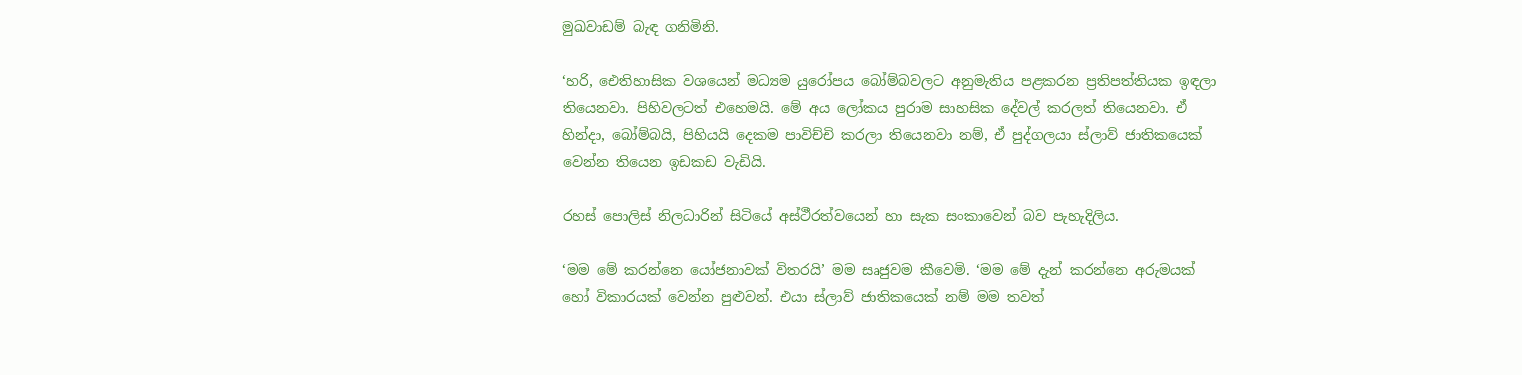මුඛවාඩම් බැඳ ගනිමිනි.

‘හරි, ඓතිහාසික වශයෙන් මධ්‍යම යුරෝපය බෝම්බවලට අනුමැතිය පළකරන ප්‍රතිපත්තියක ඉඳලා තියෙනවා. පිහිවලටත් එහෙමයි. මේ අය ලෝකය පුරාම සාහසික දේවල් කරලත් තියෙනවා. ඒ හින්දා, බෝම්බයි, පිහියයි දෙකම පාවිච්චි කරලා තියෙනවා නම්, ඒ පුද්ගලයා ස්ලාව් ජාතිකයෙක් වෙන්න තියෙන ඉඩකඩ වැඩියි.

රහස් පොලිස් නිලධාරින් සිටියේ අස්ථීරත්වයෙන් හා සැක සංකාවෙන් බව පැහැදිලිය.

‘මම මේ කරන්නෙ යෝජනාවක් විතරයි’ මම සෘජුවම කීවෙමි. ‘මම මේ දැන් කරන්නෙ අරුමයක් හෝ විකාරයක් වෙන්න පුළුවන්. එයා ස්ලාව් ජාතිකයෙක් නම් මම තවත්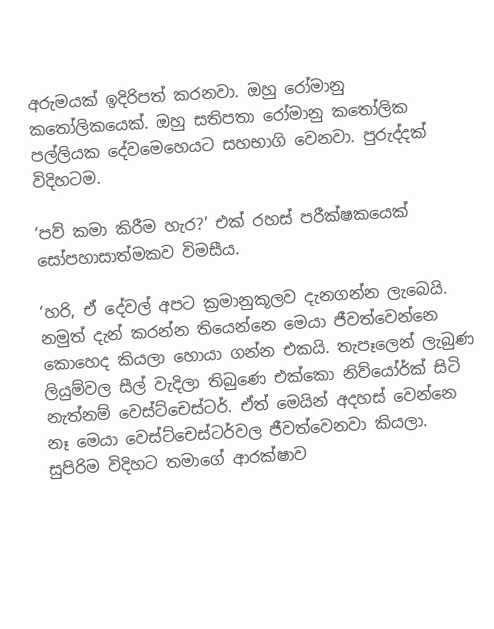අරුමයක් ඉදිරිපත් කරනවා. ඔහු රෝමානු කතෝලිකයෙක්. ඔහු සතිපතා රෝමානු කතෝලික පල්ලියක දේවමෙහෙයට සහභාගි වෙනවා. පුරුද්දක් විදිහටම.

‘පව් කමා කිරීම හැර?’ එක් රහස් පරීක්ෂකයෙක් සෝපහාසාත්මකව විමසීය.

‘හරි, ඒ දේවල් අපට ක්‍රමානුකූලව දැනගන්න ලැබෙයි. නමුත් දැන් කරන්න තියෙන්නෙ මෙයා ජීවත්වෙන්නෙ කොහෙද කියලා හොයා ගන්න එකයි. තැපෑලෙන් ලැබුණ ලියුම්වල සීල් වැදිලා තිබුණෙ එක්කො නිව්යෝර්ක් සිටි නැත්නම් වෙස්ට්චෙස්ටර්. ඒත් මෙයින් අදහස් වෙන්නෙ නෑ මෙයා වෙස්ට්චෙස්ටර්වල ජීවත්වෙනවා කියලා. සුපිරිම විදිහට තමාගේ ආරක්ෂාව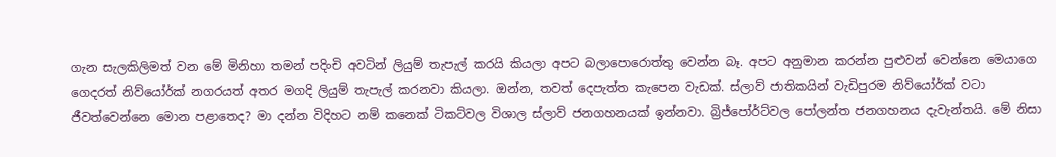ගැන සැලකිලිමත් වන මේ මිනිහා තමන් පදිංචි අවටින් ලියුම් තැපැල් කරයි කියලා අපට බලාපොරොත්තු වෙන්න බෑ. අපට අනුමාන කරන්න පුළුවන් වෙන්නෙ මෙයාගෙ ගෙදරත් නිව්යෝර්ක් නගරයත් අතර මගදි ලියුම් තැපැල් කරනවා කියලා. ඔන්න, තවත් දෙපැත්ත කැපෙන වැඩක්. ස්ලාව් ජාතිකයින් වැඩිපුරම නිව්යෝර්ක් වටා ජීවත්වෙන්නෙ මොන පළාතෙද? මා දන්න විදිහට නම් කනෙක් ටිකට්වල විශාල ස්ලාව් ජනගහනයක් ඉන්නවා. බ්‍රිජ්පෝර්ට්වල පෝලන්ත ජනගහනය දැවැන්තයි. මේ නිසා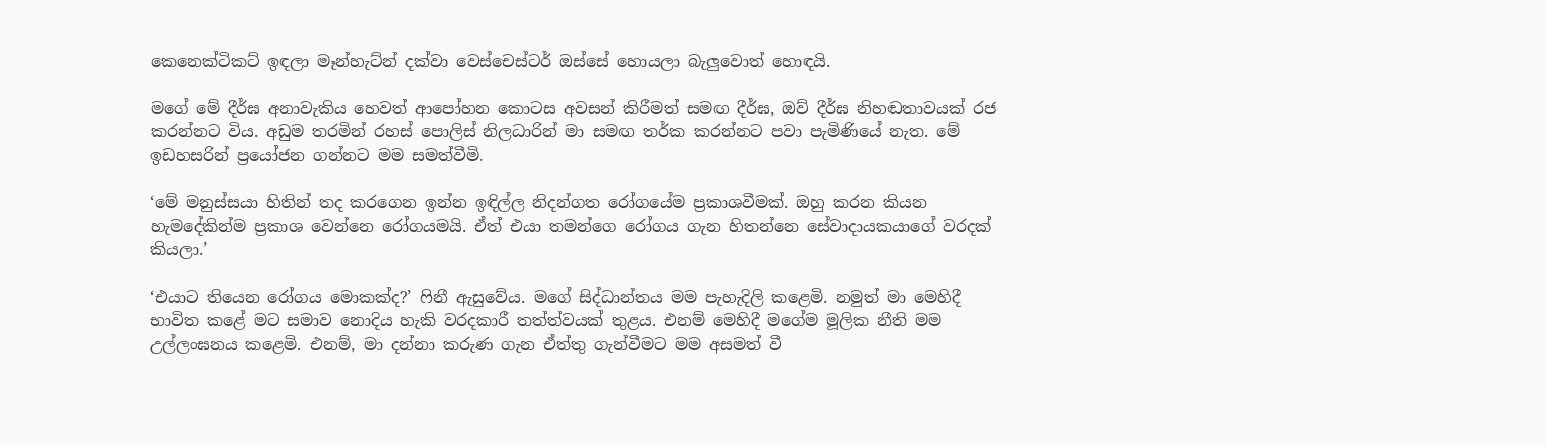කෙනෙක්ටිකට් ඉඳලා මෑන්හැට්න් දක්වා වෙස්චෙස්ටර් ඔස්සේ හොයලා බැලුවොත් හොඳයි.

මගේ මේ දීර්ඝ අනාවැකිය හෙවත් ආපෝහන කොටස අවසන් කිරීමත් සමඟ දීර්ඝ, ඔව් දීර්ඝ නිහඬතාවයක් රජ කරන්නට විය. අඩුම තරමින් රහස් පොලිස් නිලධාරින් මා සමඟ තර්ක කරන්නට පවා පැමිණියේ නැත. මේ ඉඩහසරින් ප්‍රයෝජන ගන්නට මම සමත්වීමි.

‘මේ මනුස්සයා හිතින් තද කරගෙන ඉන්න ඉඳිල්ල නිදන්ගත රෝගයේම ප්‍රකාශවීමක්. ඔහු කරන කියන හැමදේකින්ම ප්‍රකාශ වෙන්නෙ රෝගයමයි. ඒත් එයා තමන්ගෙ රෝගය ගැන හිතන්නෙ සේවාදායකයාගේ වරදක් කියලා.’

‘එයාට තියෙන රෝගය මොකක්ද?’ ෆිනී ඇසුවේය. මගේ සිද්ධාන්තය මම පැහැදිලි කළෙමි. නමුත් මා මෙහිදී භාවිත කළේ මට සමාව නොදිය හැකි වරදකාරී තත්ත්වයක් තුළය. එනම් මෙහිදී මගේම මූලික නීති මම උල්ලංඝනය කළෙමි. එනම්, මා දන්නා කරුණ ගැන ඒත්තු ගැන්වීමට මම අසමත් වී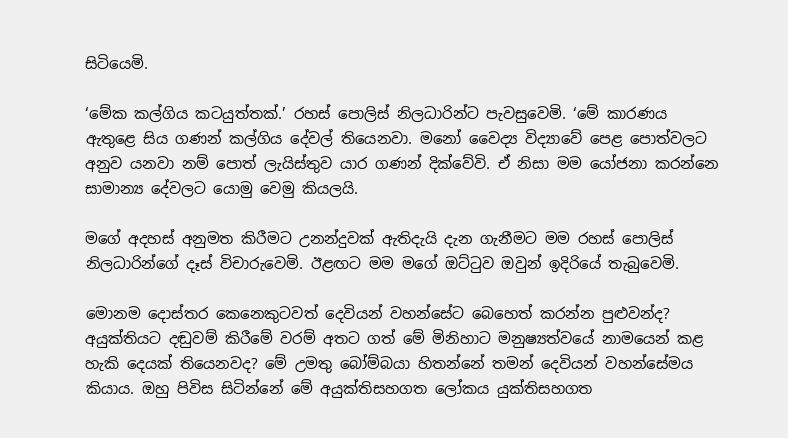සිටියෙමි.

‘මේක කල්ගිය කටයුත්තක්.’ රහස් පොලිස් නිලධාරින්ට පැවසුවෙමි. ‘මේ කාරණය ඇතුළෙ සිය ගණන් කල්ගිය දේවල් තියෙනවා. මනෝ වෛද්‍ය විද්‍යාවේ පෙළ පොත්වලට අනුව යනවා නම් පොත් ලැයිස්තුව යාර ගණන් දික්වේවි. ඒ නිසා මම යෝජනා කරන්නෙ සාමාන්‍ය දේවලට යොමු වෙමු කියලයි.

මගේ අදහස් අනුමත කිරීමට උනන්දුවක් ඇතිදැයි දැන ගැනීමට මම රහස් පොලිස් නිලධාරින්ගේ දෑස් විචාරුවෙමි. ඊළඟට මම මගේ ඔට්ටුව ඔවුන් ඉදිරියේ තැබුවෙමි.

මොනම දොස්තර කෙනෙකුටවත් දෙවියන් වහන්සේට බෙහෙත් කරන්න පුළුවන්ද? අයුක්තියට දඬුවම් කිරීමේ වරම් අතට ගත් මේ මිනිහාට මනුෂ්‍යත්වයේ නාමයෙන් කළ හැකි දෙයක් තියෙනවද? මේ උමතු බෝම්බයා හිතන්නේ තමන් දෙවියන් වහන්සේමය කියාය. ඔහු පිවිස සිටින්නේ මේ අයුක්තිසහගත ලෝකය යුක්තිසහගත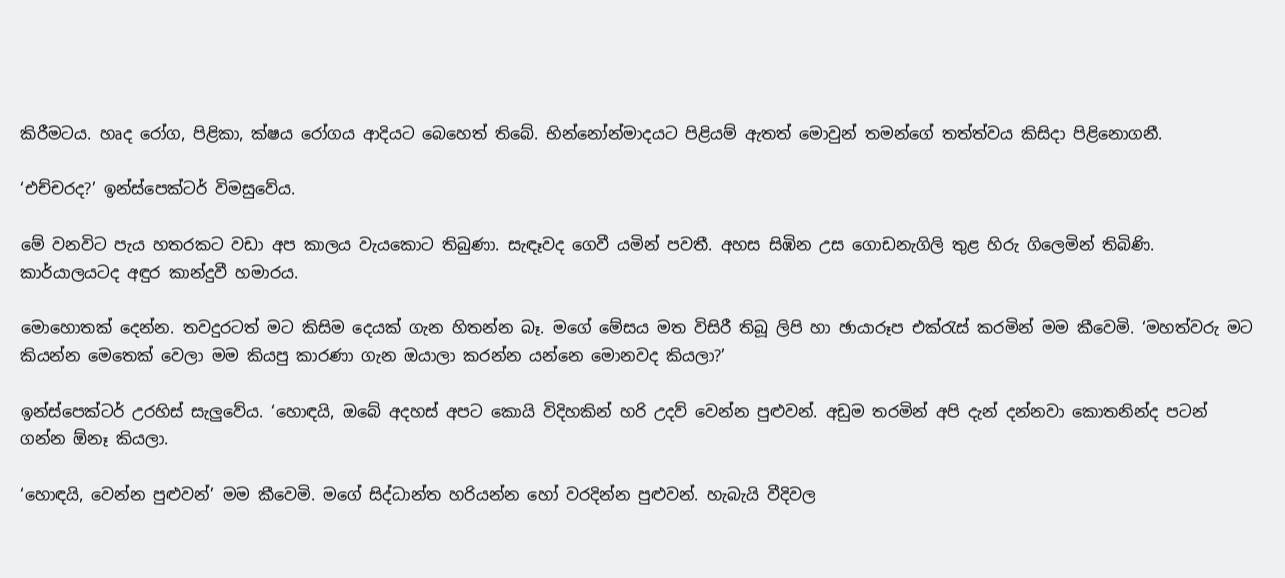කිරීමටය. හෘද රෝග, පිළිකා, ක්ෂය රෝගය ආදියට බෙහෙත් තිබේ. භින්නෝන්මාදයට පිළියම් ඇතත් මොවුන් තමන්ගේ තත්ත්වය කිසිදා පිළිනොගනී.

‘එච්චරද?’ ඉන්ස්පෙක්ටර් විමසුවේය.

මේ වනවිට පැය හතරකට වඩා අප කාලය වැයකොට තිබුණා. සැඳෑවද ගෙවී යමින් පවතී. අහස සිඹින උස ගොඩනැගිලි තුළ හිරු ගිලෙමින් තිබිණි. කාර්යාලයටද අඳුර කාන්දුවී හමාරය.

මොහොතක් දෙන්න. තවදුරටත් මට කිසිම දෙයක් ගැන හිතන්න බෑ. මගේ මේසය මත විසිරී තිබූ ලිපි හා ඡායාරූප එක්රැස් කරමින් මම කීවෙමි. ‘මහත්වරු මට කියන්න මෙතෙක් වෙලා මම කියපු කාරණා ගැන ඔයාලා කරන්න යන්නෙ මොනවද කියලා?’

ඉන්ස්පෙක්ටර් උරහිස් සැලුවේය. ‘හොඳයි, ඔබේ අදහස් අපට කොයි විදිහකින් හරි උදව් වෙන්න පුළුවන්. අඩුම තරමින් අපි දැන් දන්නවා කොතනින්ද පටන් ගන්න ඕනෑ කියලා.

‘හොඳයි, වෙන්න පුළුවන්’ මම කීවෙමි. මගේ සිද්ධාන්ත හරියන්න හෝ වරදින්න පුළුවන්. හැබැයි වීදිවල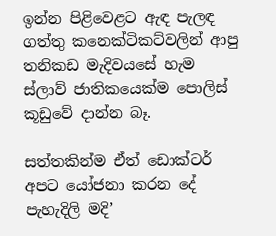ඉන්න පිළිවෙළට ඇඳ පැලඳ ගත්තු කනෙක්ටිකට්වලින් ආපු තනිකඩ මැදිවයසේ හැම ස්ලාව් ජාතිකයෙක්ම පොලිස් කූඩුවේ දාන්න බෑ.

සත්තකින්ම ඒත් ඩොක්ටර් අපට යෝජනා කරන දේ පැහැදිලි මදි’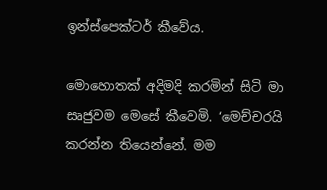ඉන්ස්පෙක්ටර් කීවේය.

මොහොතක් අදිමදි කරමින් සිටි මා සෘජුවම මෙසේ කීවෙමි. ‘මෙච්චරයි කරන්න තියෙන්නේ. මම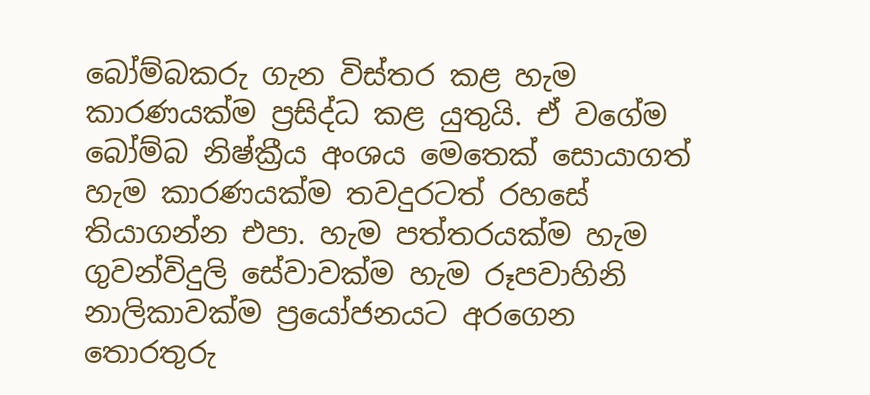බෝම්බකරු ගැන විස්තර කළ හැම කාරණයක්ම ප්‍රසිද්ධ කළ යුතුයි. ඒ වගේම බෝම්බ නිෂ්ක්‍රීය අංශය මෙතෙක් සොයාගත් හැම කාරණයක්ම තවදුරටත් රහසේ තියාගන්න එපා. හැම පත්තරයක්ම හැම ගුවන්විදුලි සේවාවක්ම හැම රූපවාහිනි නාලිකාවක්ම ප්‍රයෝජනයට අරගෙන තොරතුරු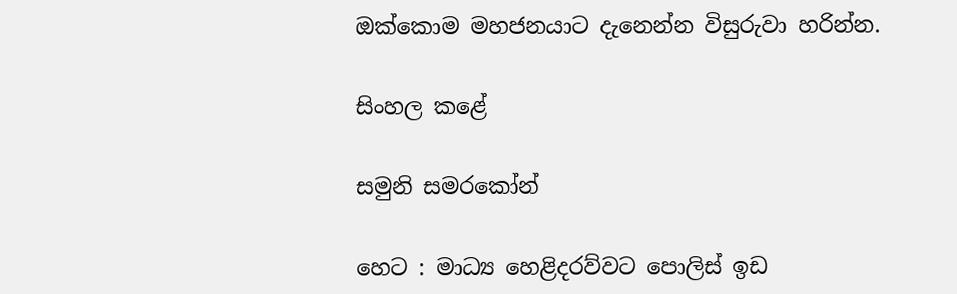ඔක්කොම මහජනයාට දැනෙන්න විසුරුවා හරින්න.

සිංහල කළේ

සමුනි සමරකෝන්

හෙට : මාධ්‍ය හෙළිදරව්වට පොලිස් ඉඩ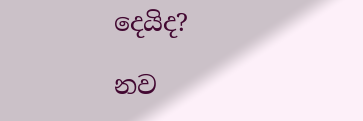දෙයිද?

නව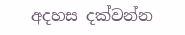අදහස දක්වන්න